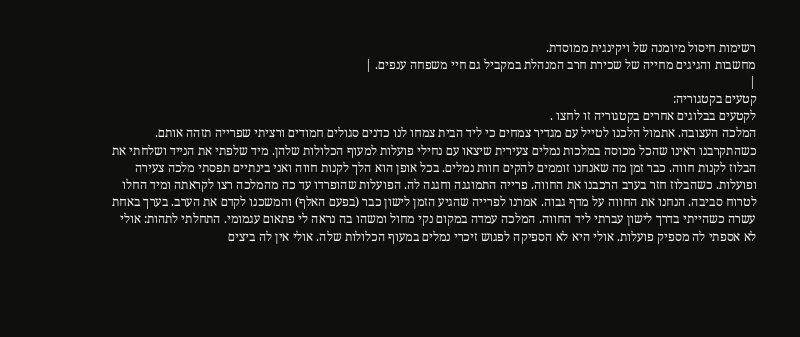רשימות חיסול מיומנה של ויקינגית ממוסדת.
מחשבות והגיגים מחייה של שכירת חרב המנהלת במקביל גם חיי משפחה ענפים. |
|
קטעים בקטגוריה:
לקטעים בבלוגים אחרים בקטגוריה זו לחצו .
המלכה העצובה. אתמול הלכנו לטייל עם מגדיר צמחים כי ליד הבית צמחו לנו כדנים סגולים חמודים ורציתי שפרייה תזהה אותם. כשהתקרבנו ראינו שהכל מכוסה במלכות נמלים צעירית שיצאו עם נחילי פועלות למעוף הכלולות שלהן. מיד שלפתי את הנייד ושלחתי את הבלוז לקנות חווה. כבר זמן מה שאנחנו זוממים להקים חוות נמלים. בכל אופן הוא הלך לקנות חווה ואני בינתיים תפסתי מלכה צעירה ופועלות. כשהבלוז חזר בערב הרכבנו את החווה. פרייה התמוגגה וחגגה לה. הפועלות שהופרדו עד כה מהמלכה רצו לקראתה ומיד החלו לטרוח סביבה. הנחנו את החווה על מדף גבוה. אמרנו לפרייה שהגיע הזמן לישון כבר (בפעם האלף) והמשכנו לקדם את הערב. בערך באחת עשרה כשהייתי בדרך לישון עברתי ליד החווה. המלכה עמדה במקום נקי מחול ומשהו בה נראה לי פתאום עגמומי. התחלתי לתהות: אולי לא אספתי לה מספיק פועלות. אולי היא לא הספיקה לפגוש זיכרי נמלים במעוף הכלולות שלה. אולי אין לה ביצים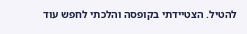להטיל. הצטיידתי בקופסה והלכתי לחפש עוד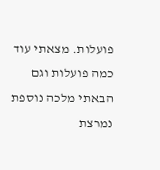פועלות. מצאתי עוד כמה פועלות וגם הבאתי מלכה נוספת נמרצת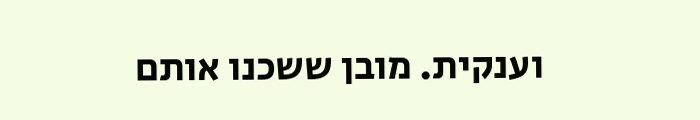וענקית. מובן ששכנו אותם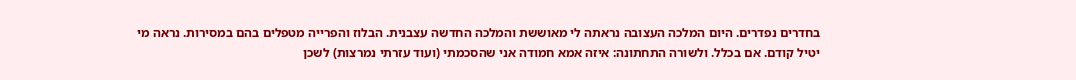בחדרים נפדרים. היום המלכה העצובה נראתה לי מאוששת והמלכה החדשה עצבנית. הבלוז והפרייה מטפלים בהם במסירות. נראה מי יטיל קודם. אם בכלל. ולשורה התחתונה: איזה אמא חמודה אני שהסכמתי (ועוד עזרתי נמרצות) לשכן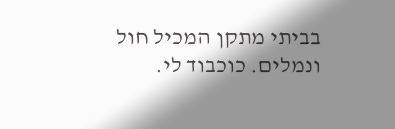בביתי מתקן המכיל חול ונמלים. כוכבוד לי.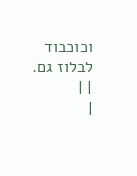וכוכבוד לבלוז גם.
| |
|